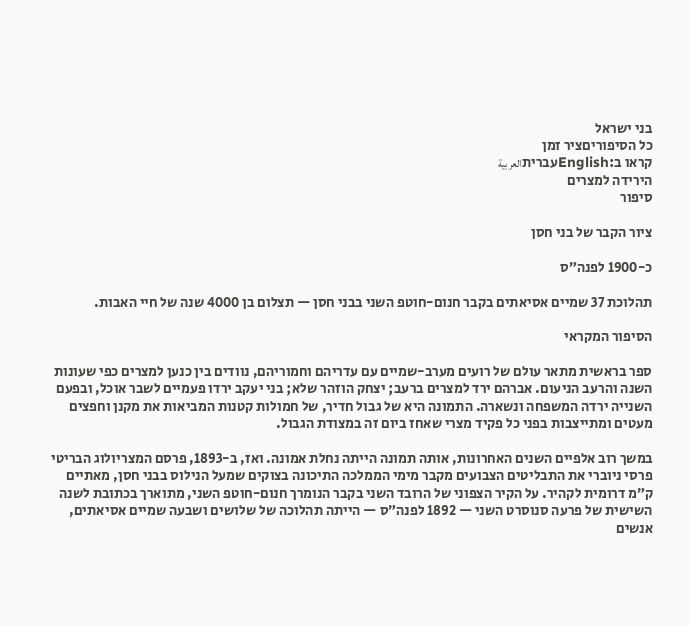בני ישראל
כל הסיפוריםציר זמן
קראו ב:Englishעבריתالعربية
הירידה למצרים
סיפור

ציור הקבר של בני חסן

כ-1900 לפנה״ס

תהלוכת 37 שמיים אסיאתים בקבר חנום-חוטפ השני בבני חסן — תצלום בן 4000 שנה של חיי האבות.

הסיפור המקראי

ספר בראשית מתאר עולם של רועים מערב-שמיים עם עדריהם וחמוריהם, נוודים בין כנען למצרים כפי שעונות השנה והרעב הניעום. אברהם ירד למצרים ברעב; יצחק הוזהר שלא; בני יעקב ירדו פעמיים לשבר אוכל, ובפעם השנייה ירדה המשפחה ונשארה. התמונה היא של גבול חדיר, של חמולות קטנות המביאות את מקנן וחפצים מעטים ומתייצבות בפני כל פקיד מצרי שאחז ביום זה במצודת הגבול.

במשך רוב אלפיים השנים האחרונות, אותה תמונה הייתה נחלת אמונה. ואז, ב-1893, פרסם המצריולוג הבריטי פרסי ניוברי את התבליטים הצבועים מקבר מימי הממלכה התיכונה בצוקים שמעל הנילוס בבני חסן, מאתיים ק״מ דרומית לקהיר. על הקיר הצפוני של הרובד השני בקבר הנומרך חנום-חוטפ השני, מתוארך בכתובת לשנה השישית של פרעה סנוסרט השני — 1892 לפנה״ס — הייתה תהלוכה של שלושים ושבעה שמיים אסיאתים, אנשים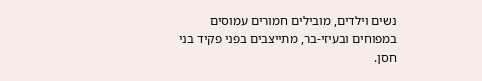נשים וילדים, מובילים חמורים עמוסים במפוחים ובעיזי-בר, מתייצבים בפני פקיד בני חסן.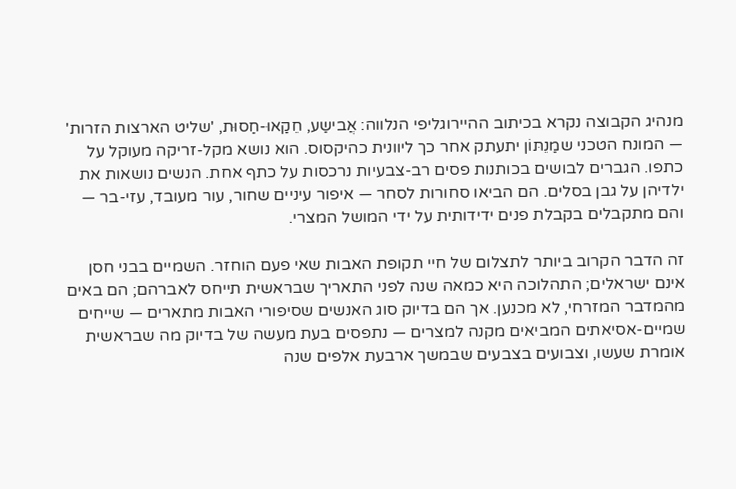מנהיג הקבוצה נקרא בכיתוב ההיירוגליפי הנלווה: אֲבישַע, חֵקַאוּ-חַסוּת, 'שליט הארצות הזרות' — המונח הטכני שמַנֵתּוֹן יתעתק אחר כך ליוונית כהיקסוס. הוא נושא מקל-זריקה מעוקל על כתפו. הגברים לבושים בכותנות פסים רב-צבעיות נרכסות על כתף אחת. הנשים נושאות את ילדיהן על גבן בסלים. הם הביאו סחורות לסחר — איפור עיניים שחור, עור מעובד, עזי-בר — והם מתקבלים בקבלת פנים ידידותית על ידי המושל המצרי.

זה הדבר הקרוב ביותר לתצלום של חיי תקופת האבות שאי פעם הוחזר. השמיים בבני חסן אינם ישראלים; התהלוכה היא כמאה שנה לפני התאריך שבראשית תייחס לאברהם; הם באים מהמדבר המזרחי, לא מכנען. אך הם בדיוק סוג האנשים שסיפורי האבות מתארים — שייחים שמיים-אסיאתים המביאים מקנה למצרים — נתפסים בעת מעשה של בדיוק מה שבראשית אומרת שעשו, וצבועים בצבעים שבמשך ארבעת אלפים שנה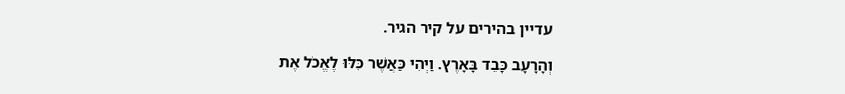עדיין בהירים על קיר הגיר.

וְהָרָעָב כָּבֵד בָּאָרֶץ. וַיְהִי כַּאֲשֶׁר כִּלּוּ לֶאֱכֹל אֶת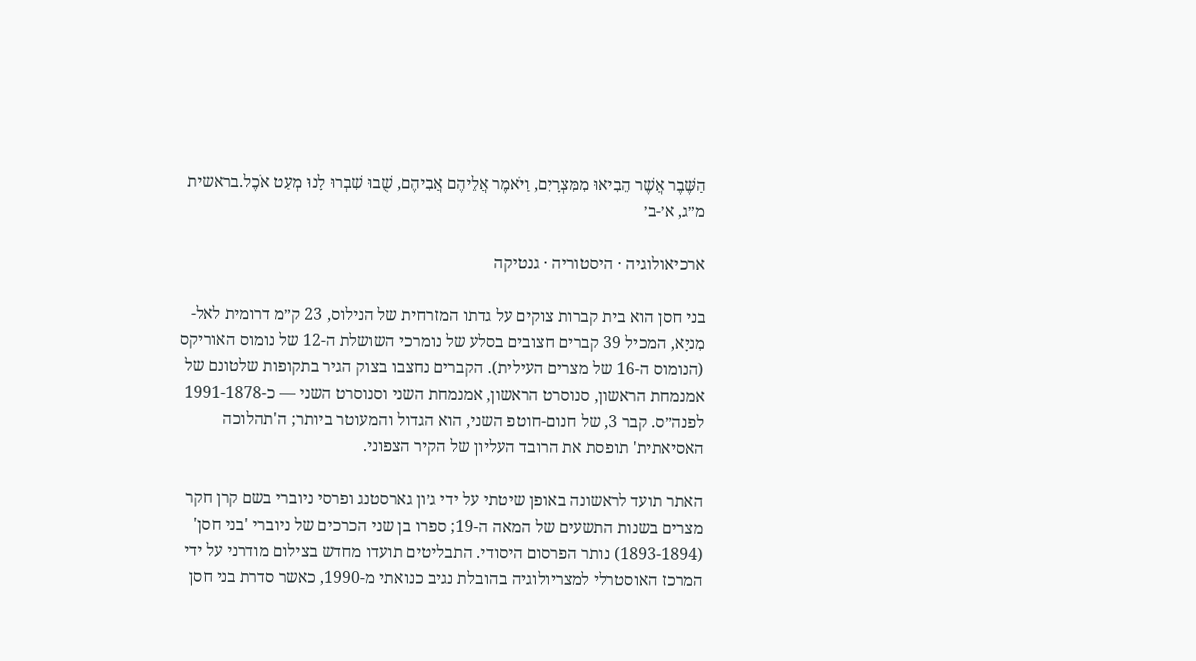הַשֶּׁבֶר אֲשֶׁר הֵבִיאוּ מִמִּצְרָיִם, וַיֹּאמֶר אֲלֵיהֶם אֲבִיהֶם, שֻׁבוּ שִׁבְרוּ לָנוּ מְעַט אֹכֶל.בראשית מ״ג, א׳-ב׳

ארכיאולוגיה · היסטוריה · גנטיקה

בני חסן הוא בית קברות צוקים על גדתו המזרחית של הנילוס, 23 ק״מ דרומית לאל-מִניָא, המכיל 39 קברים חצובים בסלע של נומרכי השושלת ה-12 של נומוס האוריקס (הנומוס ה-16 של מצרים העילית). הקברים נחצבו בצוק הגיר בתקופות שלטונם של אמנמחת הראשון, סנוסרט הראשון, אמנמחת השני וסנוסרט השני — כ-1991-1878 לפנה״ס. קבר 3, של חנום-חוטפ השני, הוא הגדול והמעוטר ביותר; ה'תהלוכה האסיאתית' תופסת את הרובד העליון של הקיר הצפוני.

האתר תועד לראשונה באופן שיטתי על ידי ג׳ון גארסטנג ופרסי ניוברי בשם קרן חקר מצרים בשנות התשעים של המאה ה-19; ספרו בן שני הכרכים של ניוברי 'בני חסן' (1893-1894) נותר הפרסום היסודי. התבליטים תועדו מחדש בצילום מודרני על ידי המרכז האוסטרלי למצריולוגיה בהובלת נגיב כנואתי מ-1990, כאשר סדרת בני חסן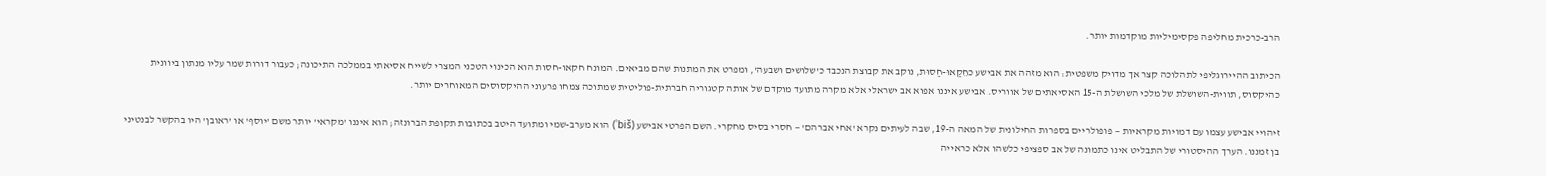הרב-כרכית מחליפה פקסימיליות מוקדמות יותר.

הכיתוב ההיירוגליפי לתהלוכה קצר אך מדויק משפטית: הוא מזהה את אבישע כחֵקַאוּ-חַסוּת, נוקב את קבוצת הנכבד כ'שלושים ושבעה', ומפרט את המתנות שהם מביאים. המונח חקאו-חסות הוא הכינוי הטכני המצרי לשייח אסיאתי בממלכה התיכונה; כעבור דורות שמר עליו מנתון ביוונית כהיקסוס, תווית-השושלת של מלכי השושלת ה-15 האסיאתים של אווריס. אבישע איננו אפוא אב ישראלי אלא מקרה מתועד מוקדם של אותה קטגוריה חברתית-פוליטית שמתוכה צמחו פרעוני ההיקסוסים המאוחרים יותר.

זיהויי אבישע עצמו עם דמויות מקראיות — פופולריים בספרות החילונית של המאה ה-19, שבה לעיתים נקרא 'אחי אברהם' — חסרי בסיס מחקרי. השם הפרטי אבישע (ʾbiš) הוא מערב-שמי ומתועד היטב בכתובות תקופת הברונזה; הוא איננו 'מקראי' יותר משם 'יוסף' או 'ראובן' היו בהקשר לבנטיני בן זמננו. הערך ההיסטורי של התבליט אינו כתמונה של אב ספציפי כלשהו אלא כראייה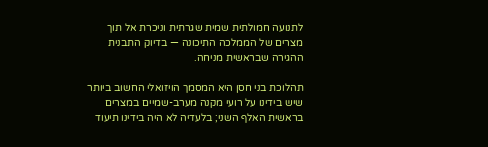לתנועה חמולתית שמית שגרתית וניכרת אל תוך מצרים של הממלכה התיכונה — בדיוק התבנית ההגירה שבראשית מניחה.

תהלוכת בני חסן היא המסמך הויזואלי החשוב ביותר שיש בידינו על רועי מקנה מערב-שמיים במצרים בראשית האלף השני; בלעדיה לא היה בידינו תיעוד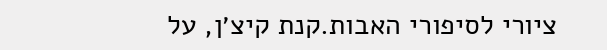ציורי לסיפורי האבות.קנת קיצ׳ן, על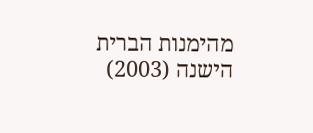מהימנות הברית הישנה (2003)